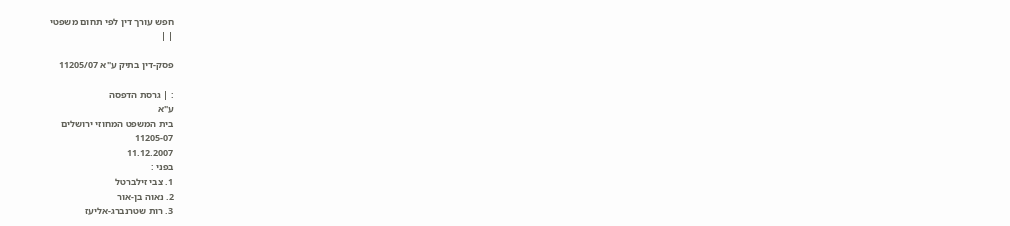חפש עורך דין לפי תחום משפטי
| |

פסק-דין בתיק ע"א 11205/07

: | גרסת הדפסה
ע"א
בית המשפט המחוזי ירושלים
11205-07
11.12.2007
בפני :
1. צבי זילברטל
2. נאוה בן-אור
3. רות שטרנברג-אליעז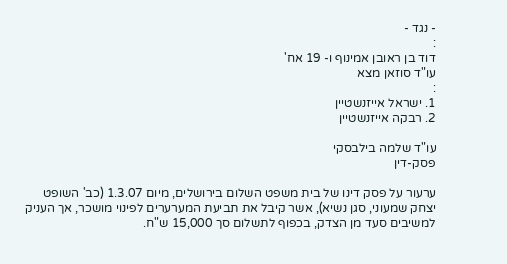- נגד -
:
דוד בן ראובן אמינוף ו- 19 אח'
עו"ד סוזאן מצא
:
1. ישראל אייזנשטיין
2. רבקה אייזנשטיין

עו"ד שלמה בילבסקי
פסק-דין

ערעור על פסק דינו של בית משפט השלום בירושלים, מיום 1.3.07 (כב' השופט יצחק שמעוני, סגן נשיא), אשר קיבל את תביעת המערערים לפינוי מושכר, אך העניק למשיבים סעד מן הצדק, בכפוף לתשלום סך 15,000 ש"ח.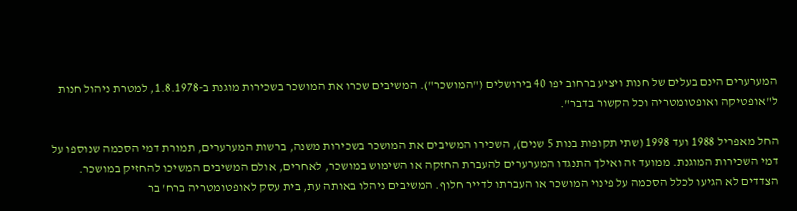המערערים הינם בעלים של חנות ויציע ברחוב יפו 40 בירושלים ("המושכר"). המשיבים שכרו את המושכר בשכירות מוגנת ב-1.8.1978, למטרת ניהול חנות ל"אופטיקה ואופטומטריה וכל הקשור בדבר".

החל מאפריל 1988 ועד 1998 (שתי תקופות בנות 5 שנים), השכירו המשיבים את המושכר בשכירות משנה, ברשות המערערים, תמורת דמי הסכמה שנוספו על דמי השכירות המוגנת. ממועד זה ואילך התנגדו המערערים להעברת החזקה או השימוש במושכר, לאחרים, אולם המשיבים המשיכו להחזיק במושכר. הצדדים לא הגיעו לכלל הסכמה על פינוי המושכר או העברתו לדייר חלוף. המשיבים ניהלו באותה עת, בית עסק לאופטומטריה ברח' בר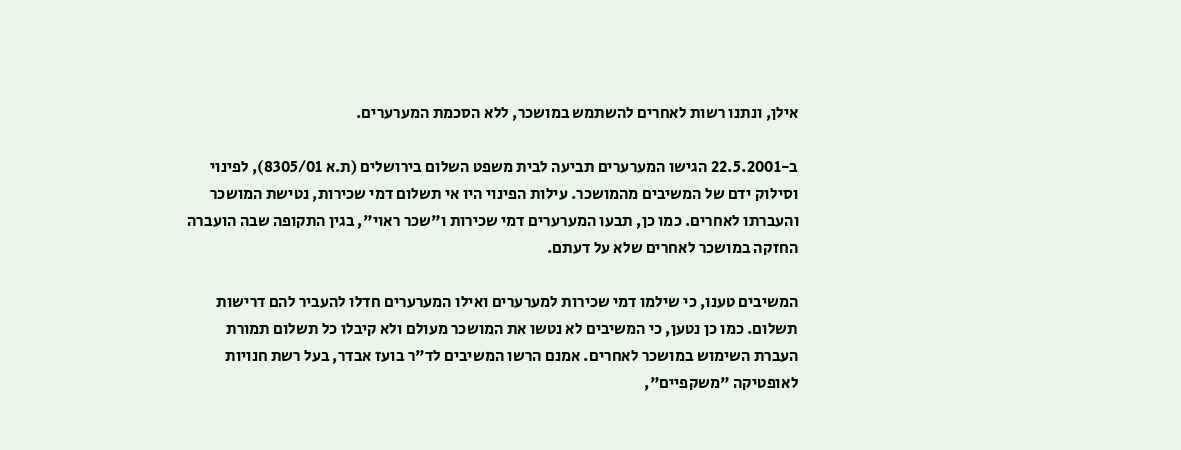אילן, ונתנו רשות לאחרים להשתמש במושכר, ללא הסכמת המערערים.

ב-22.5.2001 הגישו המערערים תביעה לבית משפט השלום בירושלים (ת.א 8305/01), לפינוי וסילוק ידם של המשיבים מהמושכר. עילות הפינוי היו אי תשלום דמי שכירות, נטישת המושכר והעברתו לאחרים. כמו כן, תבעו המערערים דמי שכירות ו"שכר ראוי", בגין התקופה שבה הועברה החזקה במושכר לאחרים שלא על דעתם.

המשיבים טענו, כי שילמו דמי שכירות למערערים ואילו המערערים חדלו להעביר להם דרישות תשלום. כמו כן נטען, כי המשיבים לא נטשו את המושכר מעולם ולא קיבלו כל תשלום תמורת העברת השימוש במושכר לאחרים. אמנם הרשו המשיבים לד"ר בועז אבדר, בעל רשת חנויות לאופטיקה "משקפיים",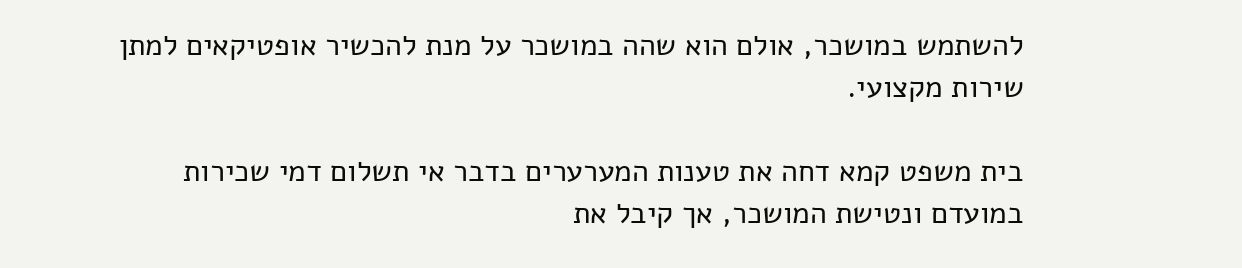להשתמש במושכר, אולם הוא שהה במושכר על מנת להכשיר אופטיקאים למתן שירות מקצועי.

בית משפט קמא דחה את טענות המערערים בדבר אי תשלום דמי שכירות במועדם ונטישת המושכר, אך קיבל את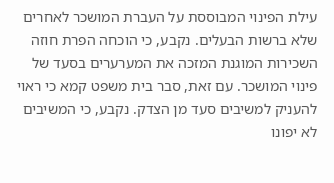עילת הפינוי המבוססת על העברת המושכר לאחרים שלא ברשות הבעלים. נקבע, כי הוכחה הפרת חוזה השכירות המוגנת המזכה את המערערים בסעד של פינוי המושכר. עם זאת, סבר בית משפט קמא כי ראוי להעניק למשיבים סעד מן הצדק. נקבע, כי המשיבים לא יפונו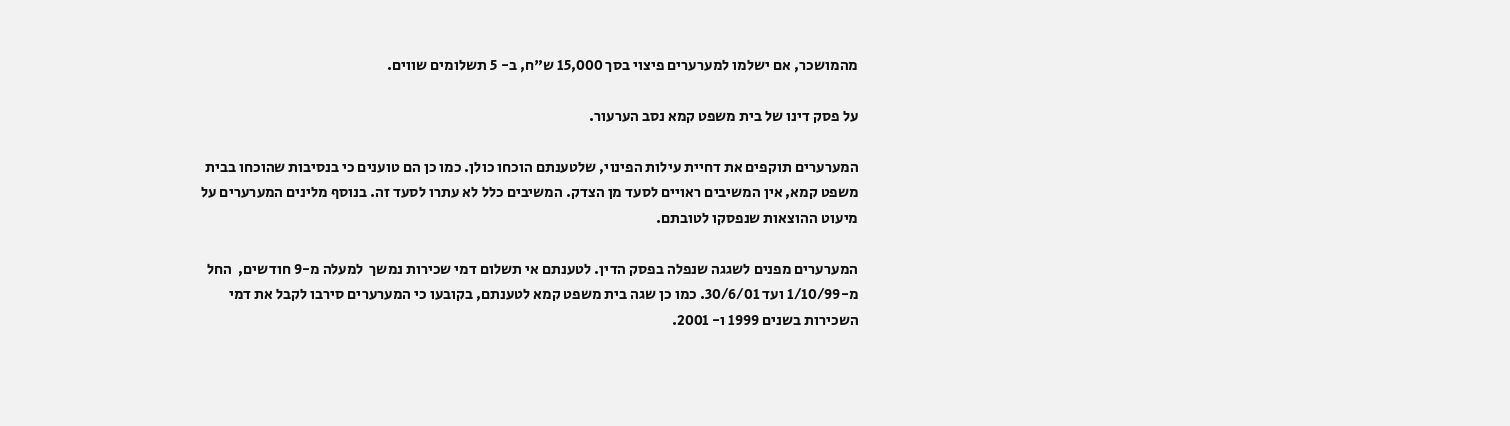מהמושכר, אם ישלמו למערערים פיצוי בסך 15,000 ש"ח, ב- 5 תשלומים שווים.

על פסק דינו של בית משפט קמא נסב הערעור.

המערערים תוקפים את דחיית עילות הפינוי, שלטענתם הוכחו כולן. כמו כן הם טוענים כי בנסיבות שהוכחו בבית משפט קמא, אין המשיבים ראויים לסעד מן הצדק. המשיבים כלל לא עתרו לסעד זה. בנוסף מלינים המערערים על מיעוט ההוצאות שנפסקו לטובתם.

המערערים מפנים לשגגה שנפלה בפסק הדין. לטענתם אי תשלום דמי שכירות נמשך  למעלה מ-9 חודשים,  החל מ-1/10/99 ועד 30/6/01. כמו כן שגה בית משפט קמא לטענתם, בקובעו כי המערערים סירבו לקבל את דמי השכירות בשנים 1999 ו- 2001.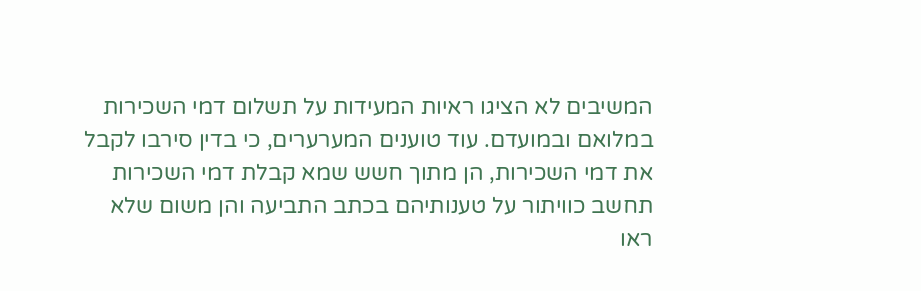המשיבים לא הציגו ראיות המעידות על תשלום דמי השכירות במלואם ובמועדם. עוד טוענים המערערים, כי בדין סירבו לקבל את דמי השכירות, הן מתוך חשש שמא קבלת דמי השכירות תחשב כוויתור על טענותיהם בכתב התביעה והן משום שלא ראו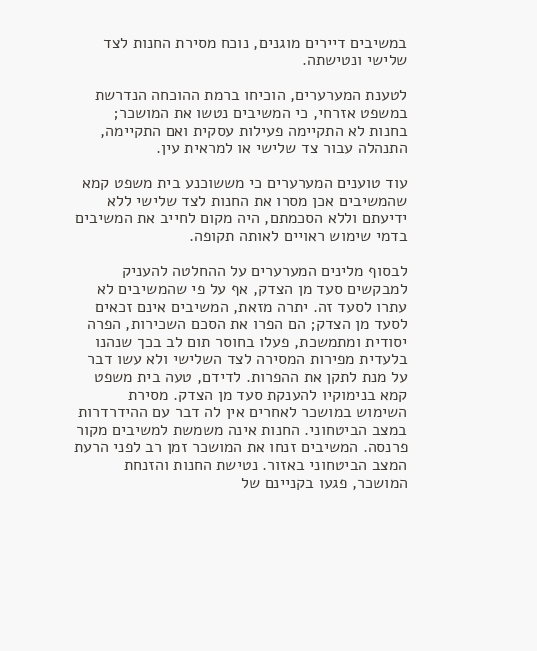במשיבים דיירים מוגנים, נוכח מסירת החנות לצד שלישי ונטישתה.

לטענת המערערים, הוכיחו ברמת ההוכחה הנדרשת במשפט אזרחי, כי המשיבים נטשו את המושכר; בחנות לא התקיימה פעילות עסקית ואם התקיימה, התנהלה עבור צד שלישי או למראית עין.

עוד טוענים המערערים כי מששוכנע בית משפט קמא שהמשיבים אכן מסרו את החנות לצד שלישי ללא ידיעתם וללא הסכמתם, היה מקום לחייב את המשיבים בדמי שימוש ראויים לאותה תקופה.

לבסוף מלינים המערערים על ההחלטה להעניק למבקשים סעד מן הצדק, אף על פי שהמשיבים לא עתרו לסעד זה. יתרה מזאת, המשיבים אינם זכאים לסעד מן הצדק; הם הפרו את הסכם השכירות, הפרה יסודית ומתמשכת, פעלו בחוסר תום לב בכך שנהנו בלעדית מפירות המסירה לצד השלישי ולא עשו דבר על מנת לתקן את ההפרות. לדידם, טעה בית משפט קמא בנימוקיו להענקת סעד מן הצדק. מסירת השימוש במושכר לאחרים אין לה דבר עם ההידרדרות במצב הביטחוני. החנות אינה משמשת למשיבים מקור פרנסה. המשיבים זנחו את המושכר זמן רב לפני הרעת המצב הביטחוני באזור. נטישת החנות והזנחת המושכר, פגעו בקניינם של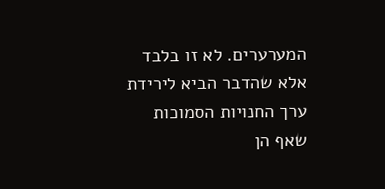המערערים. לא זו בלבד אלא שהדבר הביא לירידת ערך החנויות הסמוכות שאף הן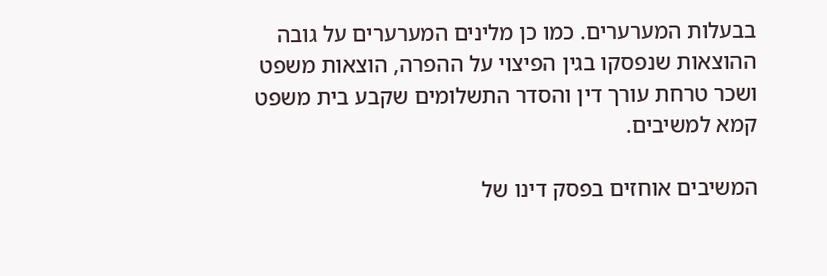בבעלות המערערים. כמו כן מלינים המערערים על גובה ההוצאות שנפסקו בגין הפיצוי על ההפרה, הוצאות משפט ושכר טרחת עורך דין והסדר התשלומים שקבע בית משפט קמא למשיבים.

המשיבים אוחזים בפסק דינו של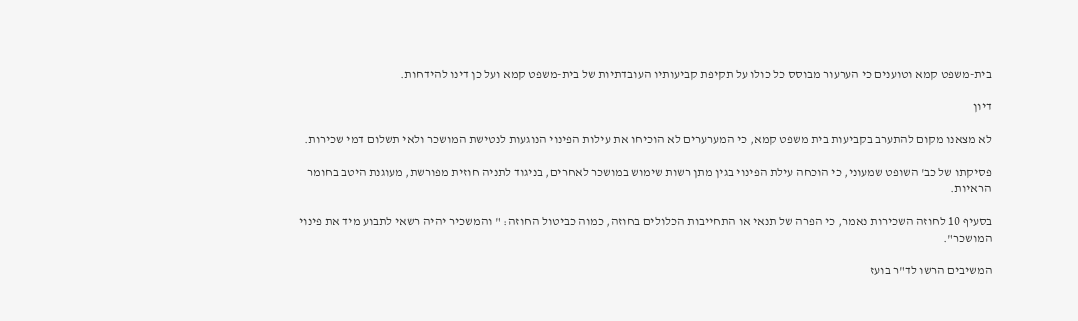בית-משפט קמא וטוענים כי הערעור מבוסס כל כולו על תקיפת קביעותיו העובדתיות של בית-משפט קמא ועל כן דינו להידחות.

דיון

לא מצאנו מקום להתערב בקביעות בית משפט קמא, כי המערערים לא הוכיחו את עילות הפינוי הנוגעות לנטישת המושכר ולאי תשלום דמי שכירות.

פסיקתו של כב' השופט שמעוני, כי הוכחה עילת הפינוי בגין מתן רשות שימוש במושכר לאחרים, בניגוד לתניה חוזית מפורשת, מעוגנת היטב בחומר הראיות.

בסעיף 10 לחוזה השכירות נאמר, כי הפרה של תנאי או התחייבות הכלולים בחוזה, כמוה כביטול החוזה: " והמשכיר יהיה רשאי לתבוע מיד את פינוי המושכר".

המשיבים הרשו לד"ר בועז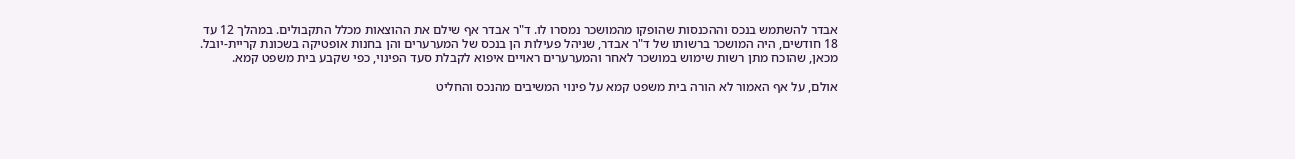אבדר להשתמש בנכס וההכנסות שהופקו מהמושכר נמסרו לו. ד"ר אבדר אף שילם את ההוצאות מכלל התקבולים. במהלך 12 עד 18 חודשים, היה המושכר ברשותו של ד"ר אבדר, שניהל פעילות הן בנכס של המערערים והן בחנות אופטיקה בשכונת קריית-יובל. מכאן, שהוכח מתן רשות שימוש במושכר לאחר והמערערים ראויים איפוא לקבלת סעד הפינוי, כפי שקבע בית משפט קמא.

אולם, על אף האמור לא הורה בית משפט קמא על פינוי המשיבים מהנכס והחליט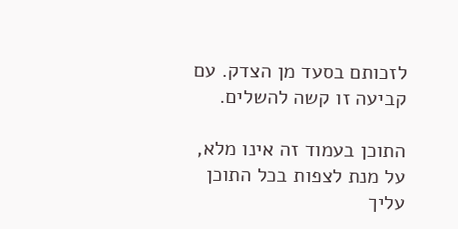לזכותם בסעד מן הצדק. עם קביעה זו קשה להשלים.

התוכן בעמוד זה אינו מלא, על מנת לצפות בכל התוכן עליך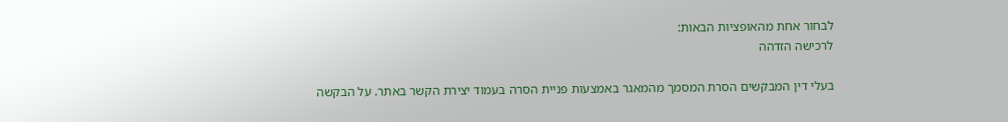לבחור אחת מהאופציות הבאות:
לרכישה הזדהה

בעלי דין המבקשים הסרת המסמך מהמאגר באמצעות פניית הסרה בעמוד יצירת הקשר באתר. על הבקשה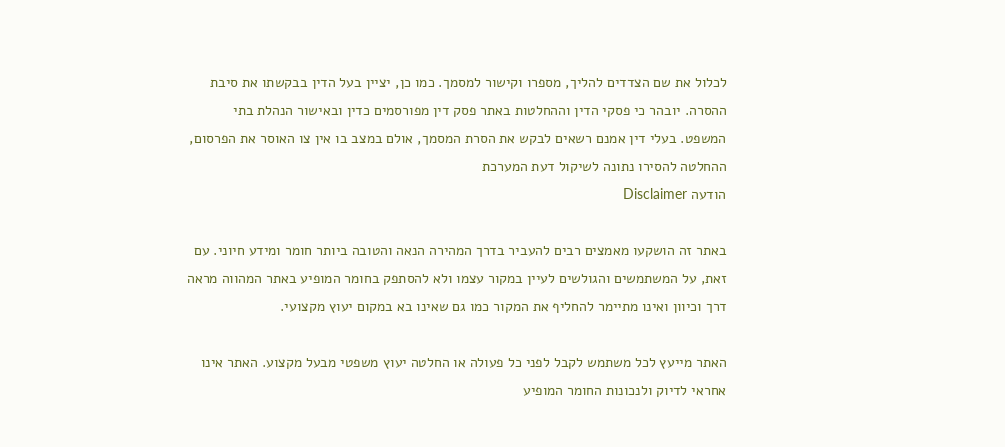לכלול את שם הצדדים להליך, מספרו וקישור למסמך. כמו כן, יציין בעל הדין בבקשתו את סיבת ההסרה. יובהר כי פסקי הדין וההחלטות באתר פסק דין מפורסמים כדין ובאישור הנהלת בתי המשפט. בעלי דין אמנם רשאים לבקש את הסרת המסמך, אולם במצב בו אין צו האוסר את הפרסום, ההחלטה להסירו נתונה לשיקול דעת המערכת
הודעה Disclaimer

באתר זה הושקעו מאמצים רבים להעביר בדרך המהירה הנאה והטובה ביותר חומר ומידע חיוני. עם זאת, על המשתמשים והגולשים לעיין במקור עצמו ולא להסתפק בחומר המופיע באתר המהווה מראה דרך וכיוון ואינו מתיימר להחליף את המקור כמו גם שאינו בא במקום יעוץ מקצועי.

האתר מייעץ לכל משתמש לקבל לפני כל פעולה או החלטה יעוץ משפטי מבעל מקצוע. האתר אינו אחראי לדיוק ולנכונות החומר המופיע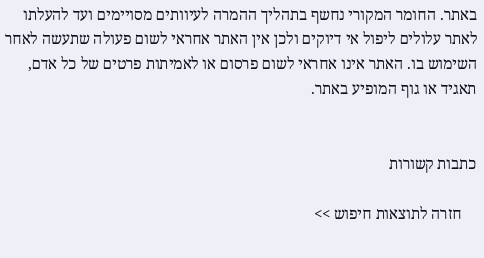באתר. החומר המקורי נחשף בתהליך ההמרה לעיוותים מסויימים ועד להעלתו לאתר עלולים ליפול אי דיוקים ולכן אין האתר אחראי לשום פעולה שתעשה לאחר השימוש בו. האתר אינו אחראי לשום פרסום או לאמיתות פרטים של כל אדם, תאגיד או גוף המופיע באתר.


כתבות קשורות

    חזרה לתוצאות חיפוש >>